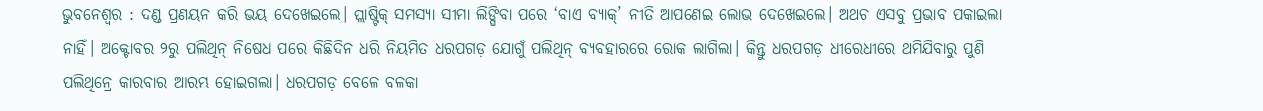ଭୁବନେଶ୍ୱର : ଦଣ୍ଡ ପ୍ରଣୟନ କରି ଭୟ ଦେଖେଇଲେ। ପ୍ଲାଷ୍ଟିକ୍ ସମସ୍ୟା ସୀମା ଲିଙ୍ଘିବା ପରେ ‘ବାଏ ବ୍ୟାକ୍’ ନୀତି ଆପଣେଇ ଲୋଭ ଦେଖେଇଲେ। ଅଥଚ ଏସବୁ ପ୍ରଭାବ ପକାଇଲା ନାହିଁ। ଅକ୍ଟୋବର ୨ରୁ ପଲିଥିନ୍ ନିଷେଧ ପରେ କିଛିଦିନ ଧରି ନିୟମିତ ଧରପଗଡ଼ ଯୋଗୁଁ ପଲିଥିନ୍ ବ୍ୟବହାରରେ ରୋକ ଲାଗିଲା। କିନ୍ତୁ ଧରପଗଡ଼ ଧୀରେଧୀରେ ଥମିଯିବାରୁ ପୁଣି ପଲିଥିନ୍ରେ କାରବାର ଆରମ୍ଭ ହୋଇଗଲା। ଧରପଗଡ଼ ବେଳେ ବଳକା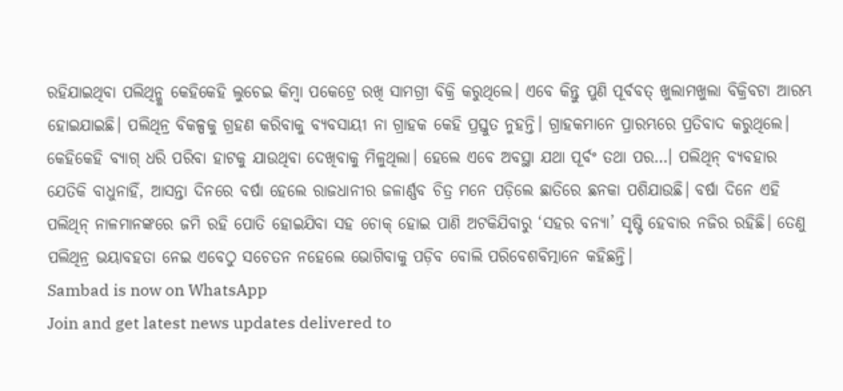ରହିଯାଇଥିବା ପଲିଥିନ୍କୁ କେହିକେହି ଲୁଚେଇ କିମ୍ବା ପକେଟ୍ରେ ରଖି ସାମଗ୍ରୀ ବିକ୍ରି କରୁଥିଲେ। ଏବେ କିନ୍ତୁ ପୁଣି ପୂର୍ବବତ୍ ଖୁଲାମଖୁଲା ବିକ୍ରିବଟା ଆରମ୍ଭ ହୋଇଯାଇଛି। ପଲିଥିନ୍ର ବିକଳ୍ପକୁ ଗ୍ରହଣ କରିବାକୁ ବ୍ୟବସାୟୀ ନା ଗ୍ରାହକ କେହି ପ୍ରସ୍ତୁତ ନୁହନ୍ତି। ଗ୍ରାହକମାନେ ପ୍ରାରମ୍ଭରେ ପ୍ରତିବାଦ କରୁଥିଲେ। କେହିକେହି ବ୍ୟାଗ୍ ଧରି ପରିବା ହାଟକୁ ଯାଉଥିବା ଦେଖିବାକୁ ମିଳୁଥିଲା। ହେଲେ ଏବେ ଅବସ୍ଥା ଯଥା ପୂର୍ବଂ ତଥା ପର…। ପଲିଥିନ୍ ବ୍ୟବହାର ଯେତିକି ବାଧୁନାହିଁ, ଆସନ୍ତା ଦିନରେ ବର୍ଷା ହେଲେ ରାଜଧାନୀର ଜଳାର୍ଣ୍ଣବ ଚିତ୍ର ମନେ ପଡ଼ିଲେ ଛାତିରେ ଛନକା ପଶିଯାଉଛି। ବର୍ଷା ଦିନେ ଏହି ପଲିଥିନ୍ ନାଳମାନଙ୍କରେ ଜମି ରହି ପୋତି ହୋଇଯିବା ସହ ଚୋକ୍ ହୋଇ ପାଣି ଅଟକିଯିବାରୁ ‘ସହର ବନ୍ୟା’ ସୃଷ୍ଟି ହେବାର ନଜିର ରହିଛି। ତେଣୁ ପଲିଥିନ୍ର ଭୟାବହତା ନେଇ ଏବେଠୁ ସଚେତନ ନହେଲେ ଭୋଗିବାକୁ ପଡ଼ିବ ବୋଲି ପରିବେଶବିତ୍ମାନେ କହିଛନ୍ତି।
Sambad is now on WhatsApp
Join and get latest news updates delivered to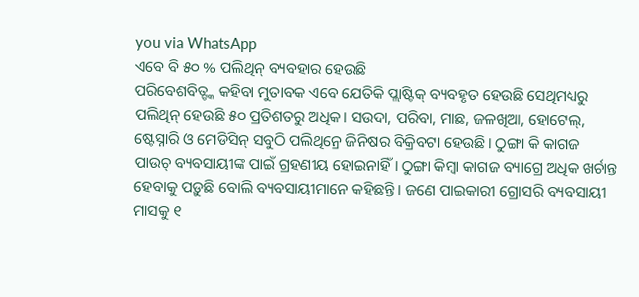you via WhatsApp
ଏବେ ବି ୫୦ % ପଲିଥିନ୍ ବ୍ୟବହାର ହେଉଛି
ପରିବେଶବିତ୍ଙ୍କ କହିବା ମୁତାବକ ଏବେ ଯେତିକି ପ୍ଲାଷ୍ଟିକ୍ ବ୍ୟବହୃତ ହେଉଛି ସେଥିମଧ୍ୟରୁ ପଲିଥିନ୍ ହେଉଛି ୫୦ ପ୍ରତିଶତରୁ ଅଧିକ। ସଉଦା, ପରିବା, ମାଛ, ଜଳଖିଆ, ହୋଟେଲ୍, ଷ୍ଟେସ୍ନାରି ଓ ମେଡିସିନ୍ ସବୁଠି ପଲିଥିନ୍ରେ ଜିନିଷର ବିକ୍ରିବଟା ହେଉଛି। ଠୁଙ୍ଗା କି କାଗଜ ପାଉଚ୍ ବ୍ୟବସାୟୀଙ୍କ ପାଇଁ ଗ୍ରହଣୀୟ ହୋଇନାହିଁ। ଠୁଙ୍ଗା କିମ୍ବା କାଗଜ ବ୍ୟାଗ୍ରେ ଅଧିକ ଖର୍ଚାନ୍ତ ହେବାକୁ ପଡ଼ୁଛି ବୋଲି ବ୍ୟବସାୟୀମାନେ କହିଛନ୍ତି। ଜଣେ ପାଇକାରୀ ଗ୍ରୋସରି ବ୍ୟବସାୟୀ ମାସକୁ ୧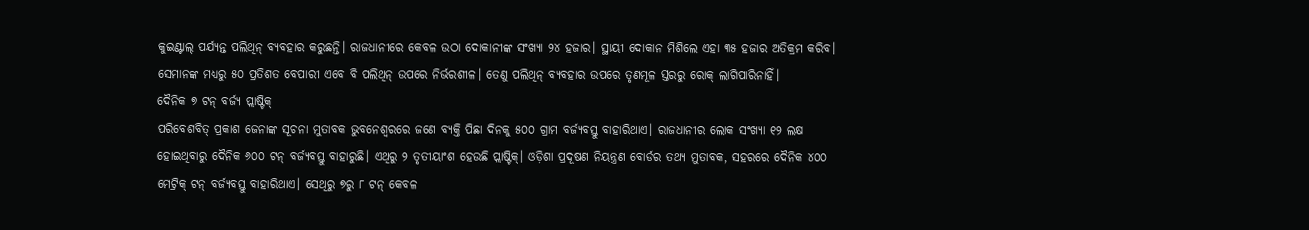କୁଇଣ୍ଟାଲ୍ ପର୍ଯ୍ୟନ୍ତ ପଲିଥିନ୍ ବ୍ୟବହାର କରୁଛନ୍ତି। ରାଜଧାନୀରେ କେବଳ ଉଠା ଦୋକାନୀଙ୍କ ସଂଖ୍ୟା ୨୪ ହଜାର। ସ୍ଥାୟୀ ଦୋକାନ ମିଶିଲେ ଏହା ୩୫ ହଜାର ଅତିକ୍ରମ କରିବ। ସେମାନଙ୍କ ମଧ୍ୟରୁ ୫୦ ପ୍ରତିଶତ ବେପାରୀ ଏବେ ବି ପଲିଥିନ୍ ଉପରେ ନିର୍ଭରଶୀଳ। ତେଣୁ ପଲିଥିନ୍ ବ୍ୟବହାର ଉପରେ ତୃଣମୂଳ ସ୍ତରରୁ ରୋକ୍ ଲାଗିପାରିନାହିଁ।
ଦୈନିକ ୭ ଟନ୍ ବର୍ଜ୍ୟ ପ୍ଲାଷ୍ଟିକ୍
ପରିବେଶବିତ୍ ପ୍ରକାଶ ଜେନାଙ୍କ ସୂଚନା ମୁତାବକ ଭୁବନେଶ୍ୱରରେ ଜଣେ ବ୍ୟକ୍ତି ପିଛା ଦିନକୁ ୫୦୦ ଗ୍ରାମ ବର୍ଜ୍ୟବସ୍ତୁ ବାହାରିଥାଏ। ରାଜଧାନୀର ଲୋକ ସଂଖ୍ୟା ୧୨ ଲକ୍ଷ ହୋଇଥିବାରୁ ଦୈନିକ ୬୦୦ ଟନ୍ ବର୍ଜ୍ୟବସ୍ତୁ ବାହାରୁଛି। ଏଥିରୁ ୨ ତୃତୀୟାଂଶ ହେଉଛି ପ୍ଲାଷ୍ଟିକ୍। ଓଡ଼ିଶା ପ୍ରଦୂଷଣ ନିୟନ୍ତ୍ରଣ ବୋର୍ଡର ତଥ୍ୟ ମୁତାବକ, ସହରରେ ଦୈନିକ ୪୦୦ ମେଟ୍ରିକ୍ ଟନ୍ ବର୍ଜ୍ୟବସ୍ତୁ ବାହାରିଥାଏ। ସେଥିରୁ ୭ରୁ ୮ ଟନ୍ କେବଳ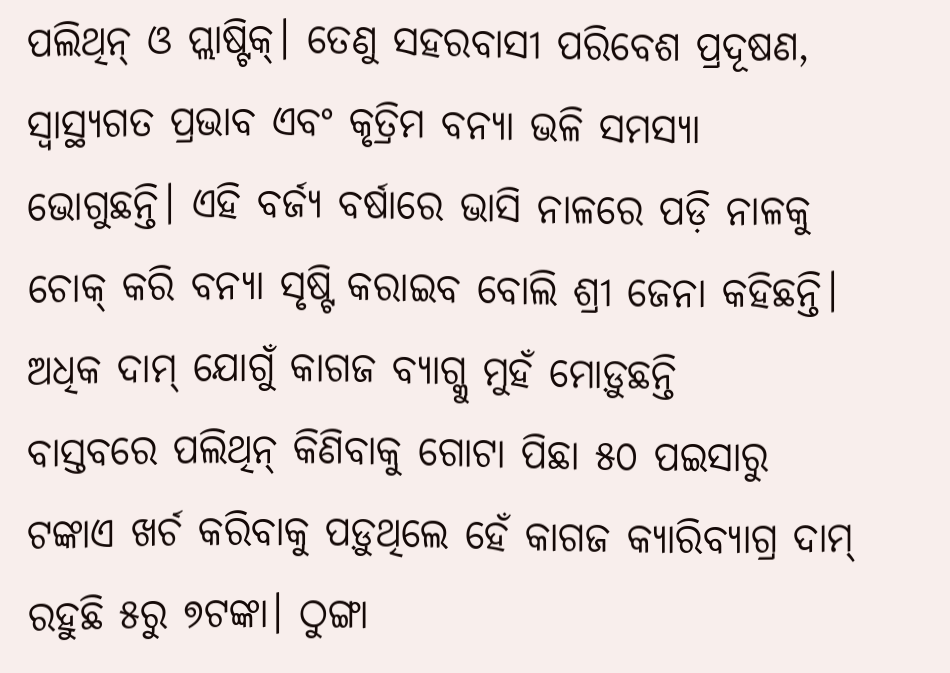ପଲିଥିନ୍ ଓ ପ୍ଲାଷ୍ଟିକ୍। ତେଣୁ ସହରବାସୀ ପରିବେଶ ପ୍ରଦୂଷଣ, ସ୍ୱାସ୍ଥ୍ୟଗତ ପ୍ରଭାବ ଏବଂ କୃତ୍ରିମ ବନ୍ୟା ଭଳି ସମସ୍ୟା ଭୋଗୁଛନ୍ତି। ଏହି ବର୍ଜ୍ୟ ବର୍ଷାରେ ଭାସି ନାଳରେ ପଡ଼ି ନାଳକୁ ଚୋକ୍ କରି ବନ୍ୟା ସୃଷ୍ଟି କରାଇବ ବୋଲି ଶ୍ରୀ ଜେନା କହିଛନ୍ତି।
ଅଧିକ ଦାମ୍ ଯୋଗୁଁ କାଗଜ ବ୍ୟାଗ୍କୁ ମୁହଁ ମୋଡ଼ୁଛନ୍ତି
ବାସ୍ତବରେ ପଲିଥିନ୍ କିଣିବାକୁ ଗୋଟା ପିଛା ୫୦ ପଇସାରୁ ଟଙ୍କାଏ ଖର୍ଚ କରିବାକୁ ପଡ଼ୁଥିଲେ ହେଁ କାଗଜ କ୍ୟାରିବ୍ୟାଗ୍ର ଦାମ୍ ରହୁଛି ୫ରୁ ୭ଟଙ୍କା। ଠୁଙ୍ଗା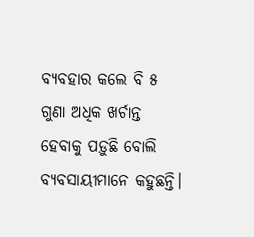ବ୍ୟବହାର କଲେ ବି ୫ ଗୁଣା ଅଧିକ ଖର୍ଚାନ୍ତ ହେବାକୁ ପଡ଼ୁଛି ବୋଲି ବ୍ୟବସାୟୀମାନେ କହୁଛନ୍ତି।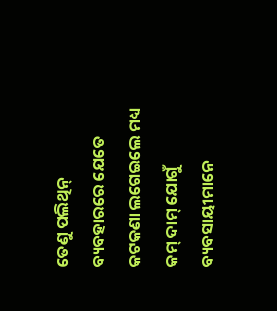ତେଣୁ ପଲିଥିନ୍ ବ୍ୟବହାରରେ ଯେତେ କଟକଣା ଲଗେଇଲେ ମଧ୍ୟ କମ୍ ଦାମ୍ ଯୋଗୁଁ ବ୍ୟବସାୟୀମାନେ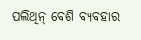ପଲିଥିନ୍ ବେଶି ବ୍ୟବହାର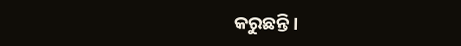କରୁଛନ୍ତି।